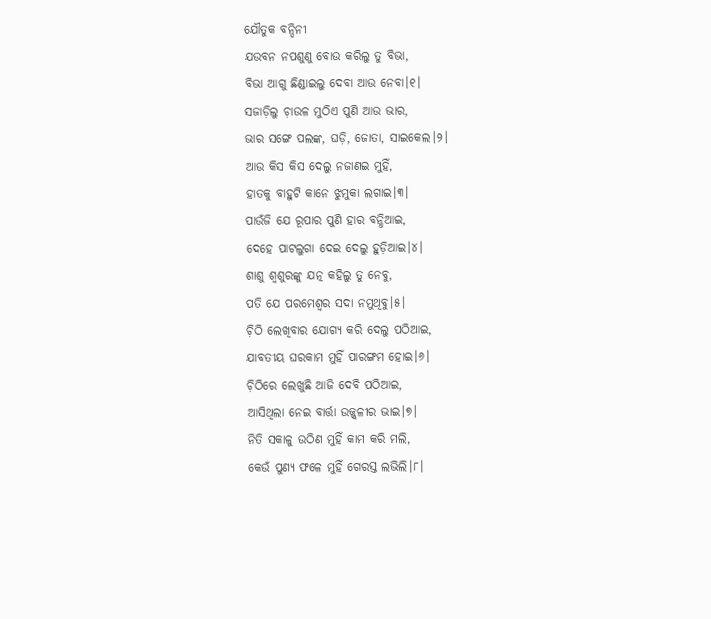ଯୌତୁକ ବନ୍ଦିନୀ
ଯଉବନ ନପଶୁଣୁ ବୋଉ କରିଲୁ ତୁ ବିଭା,
ବିଭା ଆଗୁ ଛିଣ୍ଡାଇଲୁ ଦେବା ଆଉ ନେବା।୧।
ସଜାଡ଼ିଲୁ ଚ଼ାଉଳ ମୁଠିଏ ପୁଣି ଆଉ ଭାର,
ଭାର ସଙ୍ଗେ ପଲଙ୍କ, ଘଡ଼ି, ଜୋତା, ସାଇକେଲ।୨।
ଆଉ କିସ କିସ ଦେଲୁ ନଜାଣଇ ମୁହିଁ,
ହାତକୁ ବାହୁଟି କାନେ ଝୁମୁକା ଲଗାଇ।୩।
ପାଉଁଜି ଯେ ରୂପାର ପୁଣି ହାର ବନ୍ଧିଆଇ,
ଦେହେ ପାଟଲୁଗା ଦେଇ ଦେଲୁ ହୁଡ଼ିଆଇ।୪।
ଶାଶୁ ଶ୍ବଶୁରଙ୍କୁ ଯତ୍ନ କହିଲୁ ତୁ ନେବୁ,
ପତି ଯେ ପରମେଶ୍ବର ସଦା ନମୁଥିବୁ।୫।
ଚ଼ିଠି ଲେଖିବାର ଯୋଗ୍ଯ କରି ଦେଲୁ ପଠିଆଇ,
ଯାବତୀୟ ଘରକାମ ମୁହିଁ ପାରଙ୍ଗମ ହୋଇ।୬।
ଚ଼ିଠିରେ ଲେଖୁଛି ଆଜି ଦେବି ପଠିଆଇ,
ଆସିଥିଲା ନେଇ ବାର୍ତ୍ତା ଉଜ୍ଜ୍ବଳୀର ଭାଇ।୭।
ନିତି ସକାଳୁ ଉଠିଣ ମୁହିଁ କାମ କରି ମଲି,
କେଉଁ ପୁଣ୍ଯ ଫଳେ ମୁହିଁ ଗେରସ୍ତ ଲଭିଲି।୮।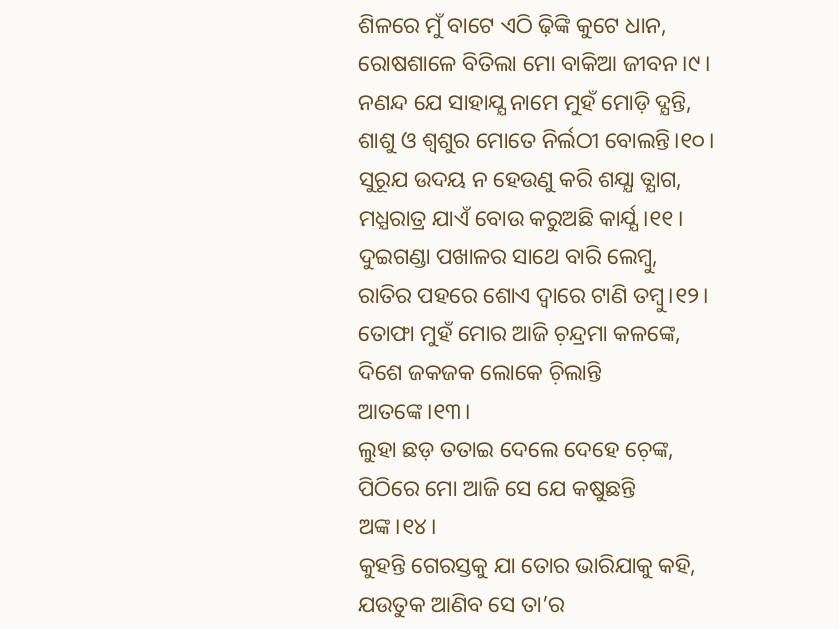ଶିଳରେ ମୁଁ ବାଟେ ଏଠି ଢ଼ିଙ୍କି କୁଟେ ଧାନ,
ରୋଷଶାଳେ ବିତିଲା ମୋ ବାକିଆ ଜୀବନ।୯।
ନଣନ୍ଦ ଯେ ସାହାଯ୍ଯ ନାମେ ମୁହଁ ମୋଡ଼ି ଦ୍ଯନ୍ତି,
ଶାଶୁ ଓ ଶ୍ବଶୁର ମୋତେ ନିର୍ଲଠୀ ବୋଲନ୍ତି।୧୦।
ସୁରୂଯ ଉଦୟ ନ ହେଉଣୁ କରି ଶଯ୍ଯା ତ୍ଯାଗ,
ମଧ୍ଯରାତ୍ର ଯାଏଁ ବୋଉ କରୁଅଛି କାର୍ଯ୍ଯ।୧୧।
ଦୁଇଗଣ୍ଡା ପଖାଳର ସାଥେ ବାରି ଲେମ୍ବୁ,
ରାତିର ପହରେ ଶୋଏ ଦ୍ବାରେ ଟାଣି ତମ୍ବୁ।୧୨।
ତୋଫା ମୁହଁ ମୋର ଆଜି ଚ଼ନ୍ଦ୍ରମା କଳଙ୍କେ,
ଦିଶେ ଜକଜକ ଲୋକେ ଚ଼ିଲାନ୍ତି ଆତଙ୍କେ।୧୩।
ଲୁହା ଛଡ଼ ତତାଇ ଦେଲେ ଦେହେ ଚ଼େଙ୍କ,
ପିଠିରେ ମୋ ଆଜି ସେ ଯେ କଷୁଛନ୍ତି ଅଙ୍କ।୧୪।
କୁହନ୍ତି ଗେରସ୍ତକୁ ଯା ତୋର ଭାରିଯାକୁ କହି,
ଯଉତୁକ ଆଣିବ ସେ ତା’ର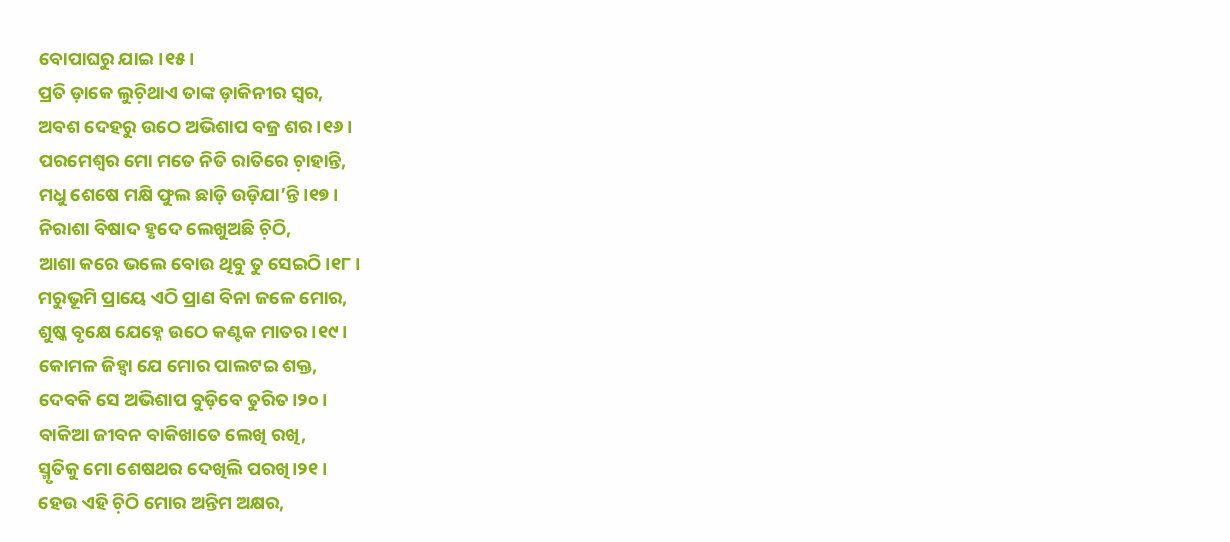ବୋପାଘରୁ ଯାଇ।୧୫।
ପ୍ରତି ଡ଼ାକେ ଲୁଚ଼ିଥାଏ ତାଙ୍କ ଡ଼ାକିନୀର ସ୍ବର,
ଅବଶ ଦେହରୁ ଉଠେ ଅଭିଶାପ ବଜ୍ର ଶର।୧୬।
ପରମେଶ୍ବର ମୋ ମତେ ନିତି ରାତିରେ ଚ଼ାହାନ୍ତି,
ମଧୁ ଶେଷେ ମକ୍ଷି ଫୁଲ ଛାଡ଼ି ଉଡ଼ିଯା’ନ୍ତି।୧୭।
ନିରାଶା ବିଷାଦ ହୃଦେ ଲେଖୁଅଛି ଚ଼ିଠି,
ଆଶା କରେ ଭଲେ ବୋଉ ଥିବୁ ତୁ ସେଇଠି।୧୮।
ମରୁଭୂମି ପ୍ରାୟେ ଏଠି ପ୍ରାଣ ବିନା ଜଳେ ମୋର,
ଶୁଷ୍କ ବୃକ୍ଷେ ଯେହ୍ନେ ଉଠେ କଣ୍ଟକ ମାତର।୧୯।
କୋମଳ ଜିହ୍ବା ଯେ ମୋର ପାଲଟଇ ଶକ୍ତ,
ଦେବକି ସେ ଅଭିଶାପ ବୁଡ଼ିବେ ତୁରିତ।୨୦।
ବାକିଆ ଜୀବନ ବାକିଖାତେ ଲେଖି ରଖି,
ସ୍ମୃତିକୁ ମୋ ଶେଷଥର ଦେଖିଲି ପରଖି।୨୧।
ହେଉ ଏହି ଚ଼ିଠି ମୋର ଅନ୍ତିମ ଅକ୍ଷର,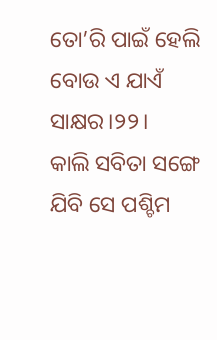ତୋ’ରି ପାଇଁ ହେଲି ବୋଉ ଏ ଯାଏଁ ସାକ୍ଷର।୨୨।
କାଲି ସବିତା ସଙ୍ଗେ ଯିବି ସେ ପଶ୍ଚିମ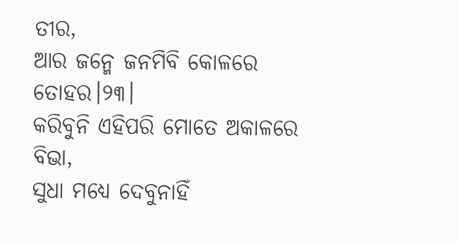ତୀର,
ଆର ଜନ୍ମେ ଜନମିବି କୋଳରେ ତୋହର।୨୩।
କରିବୁନି ଏହିପରି ମୋତେ ଅକାଳରେ ବିଭା,
ସୁଧା ମଧ୍ଯେ ଦେବୁନାହିଁ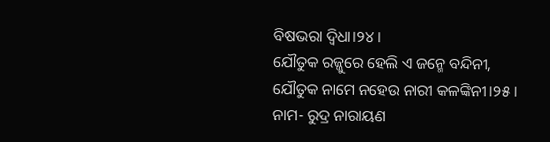ବିଷଭରା ଦ୍ବିଧା।୨୪।
ଯୌତୁକ ରଜ୍ଜୁରେ ହେଲି ଏ ଜନ୍ମେ ବନ୍ଦିନୀ,
ଯୌତୁକ ନାମେ ନହେଉ ନାରୀ କଳଙ୍କିନୀ।୨୫।
ନାମ- ରୁଦ୍ର ନାରାୟଣ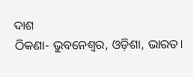ଦାଶ
ଠିକଣା- ଭୁବନେଶ୍ବର, ଓଡ଼ିଶା, ଭାରତ।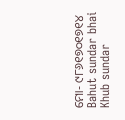ମୋ- ୯୮୬୧୭୦୧୭୧୪
Bahut sundar bhai
Khub sundar